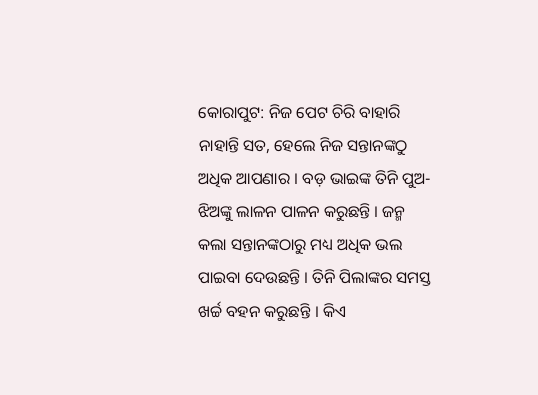କୋରାପୁଟ: ନିଜ ପେଟ ଚିରି ବାହାରି ନାହାନ୍ତି ସତ, ହେଲେ ନିଜ ସନ୍ତାନଙ୍କଠୁ ଅଧିକ ଆପଣାର । ବଡ଼ ଭାଇଙ୍କ ତିନି ପୁଅ-ଝିଅଙ୍କୁ ଲାଳନ ପାଳନ କରୁଛନ୍ତି । ଜନ୍ମ କଲା ସନ୍ତାନଙ୍କଠାରୁ ମଧ୍ୟ ଅଧିକ ଭଲ ପାଇବା ଦେଉଛନ୍ତି । ତିନି ପିଲାଙ୍କର ସମସ୍ତ ଖର୍ଚ୍ଚ ବହନ କରୁଛନ୍ତି । କିଏ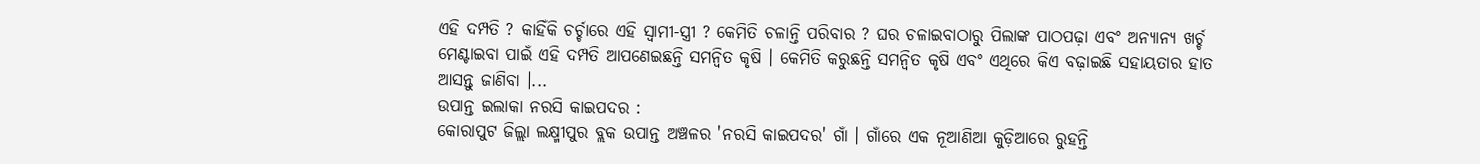ଏହି ଦମ୍ପତି ? କାହିଁକି ଚର୍ଚ୍ଚାରେ ଏହି ସ୍ବାମୀ-ସ୍ତ୍ରୀ ? କେମିତି ଚଳାନ୍ତି ପରିବାର ? ଘର ଚଳାଇବାଠାରୁ ପିଲାଙ୍କ ପାଠପଢ଼ା ଏବଂ ଅନ୍ୟାନ୍ୟ ଖର୍ଚ୍ଚ ମେଣ୍ଟାଇବା ପାଇଁ ଏହି ଦମ୍ପତି ଆପଣେଇଛନ୍ତି ସମନ୍ବିତ କୃଷି । କେମିତି କରୁଛନ୍ତି ସମନ୍ବିତ କୃଷି ଏବଂ ଏଥିରେ କିଏ ବଢ଼ାଇଛି ସହାୟତାର ହାତ ଆସନ୍ତୁ ଜାଣିବା ।...
ଉପାନ୍ତ ଇଲାକା ନରସି କାଇପଦର :
କୋରାପୁଟ ଜିଲ୍ଲା ଲକ୍ଷ୍ମୀପୁର ବ୍ଲକ ଉପାନ୍ତ ଅଞ୍ଚଳର 'ନରସି କାଇପଦର' ଗାଁ । ଗାଁରେ ଏକ ନୂଆଣିଆ କୁଡ଼ିଆରେ ରୁହନ୍ତି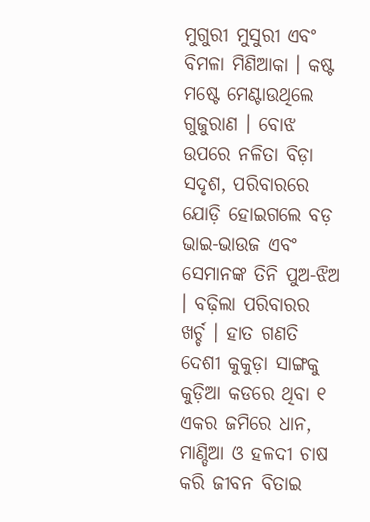ମୁଗୁରୀ ମୁସୁରୀ ଏବଂ ବିମଳା ମିଣିଆକା । କଷ୍ଟ ମଷ୍ଟେ ମେଣ୍ଟାଉଥିଲେ ଗୁଜୁରାଣ । ବୋଝ ଉପରେ ନଳିତା ବିଡ଼ା ସଦୃଶ, ପରିବାରରେ ଯୋଡ଼ି ହୋଇଗଲେ ବଡ଼ ଭାଇ-ଭାଉଜ ଏବଂ ସେମାନଙ୍କ ତିନି ପୁଅ-ଝିଅ । ବଢ଼ିଲା ପରିବାରର ଖର୍ଚ୍ଚ । ହାତ ଗଣତି ଦେଶୀ କୁକୁଡ଼ା ସାଙ୍ଗକୁ କୁଡ଼ିଆ କଡରେ ଥିବା ୧ ଏକର ଜମିରେ ଧାନ, ମାଣ୍ଡିଆ ଓ ହଳଦୀ ଚାଷ କରି ଜୀବନ ବିତାଇ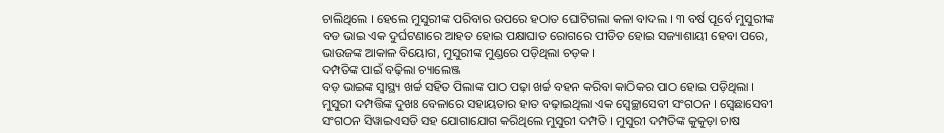ଚାଲିଥିଲେ । ହେଲେ ମୁସୁରୀଙ୍କ ପରିବାର ଉପରେ ହଠାତ ଘୋଟିଗଲା କଳା ବାଦଲ । ୩ ବର୍ଷ ପୂର୍ବେ ମୁସୁରୀଙ୍କ ବଡ ଭାଇ ଏକ ଦୁର୍ଘଟଣାରେ ଆହତ ହୋଇ ପକ୍ଷାଘାତ ରୋଗରେ ପୀଡିତ ହୋଇ ସଜ୍ୟାଶାୟୀ ହେବା ପରେ, ଭାଉଜଙ୍କ ଆକାଳ ବିୟୋଗ, ମୁସୁରୀଙ୍କ ମୁଣ୍ଡରେ ପଡ଼ିଥିଲା ଚଡ଼କ ।
ଦମ୍ପତିଙ୍କ ପାଇଁ ବଢ଼ିଲା ଚ୍ୟାଲେଞ୍ଜ
ବଡ଼ ଭାଇଙ୍କ ସ୍ବାସ୍ଥ୍ୟ ଖର୍ଚ୍ଚ ସହିତ ପିଲାଙ୍କ ପାଠ ପଢ଼ା ଖର୍ଚ୍ଚ ବହନ କରିବା କାଠିକର ପାଠ ହୋଇ ପଡ଼ିଥିଲା । ମୁସୁରୀ ଦମ୍ପତ୍ତିଙ୍କ ଦୁଖଃ ବେଳାରେ ସହାୟତାର ହାତ ବଢ଼ାଇଥିଲା ଏକ ସ୍ବେଚ୍ଛାସେବୀ ସଂଗଠନ । ସ୍ବେଛାସେବୀ ସଂଗଠନ ସିୱାଇଏସଡି ସହ ଯୋଗାଯୋଗ କରିଥିଲେ ମୁସୁରୀ ଦମ୍ପତି । ମୁସୁରୀ ଦମ୍ପତିଙ୍କ କୁକୁଡ଼ା ଚାଷ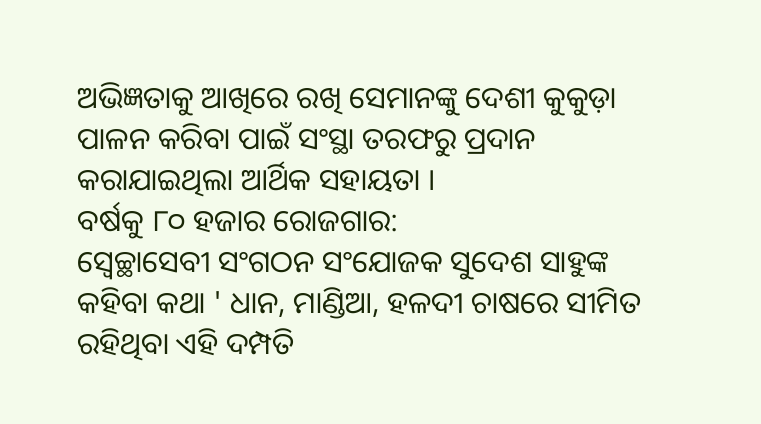ଅଭିଜ୍ଞତାକୁ ଆଖିରେ ରଖି ସେମାନଙ୍କୁ ଦେଶୀ କୁକୁଡ଼ା ପାଳନ କରିବା ପାଇଁ ସଂସ୍ଥା ତରଫରୁ ପ୍ରଦାନ କରାଯାଇଥିଲା ଆର୍ଥିକ ସହାୟତା ।
ବର୍ଷକୁ ୮୦ ହଜାର ରୋଜଗାର:
ସ୍ବେଚ୍ଛାସେବୀ ସଂଗଠନ ସଂଯୋଜକ ସୁଦେଶ ସାହୁଙ୍କ କହିବା କଥା ' ଧାନ, ମାଣ୍ଡିଆ, ହଳଦୀ ଚାଷରେ ସୀମିତ ରହିଥିବା ଏହି ଦମ୍ପତି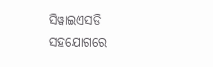ସିୱାଇଏସଡି ସହଯୋଗରେ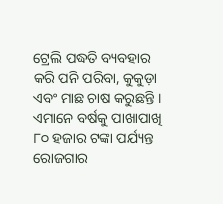ଟ୍ରେଲି ପଦ୍ଧତି ବ୍ୟବହାର କରି ପନି ପରିବା, କୁକୁଡ଼ା ଏବଂ ମାଛ ଚାଷ କରୁଛନ୍ତି । ଏମାନେ ବର୍ଷକୁ ପାଖାପାଖି ୮୦ ହଜାର ଟଙ୍କା ପର୍ଯ୍ୟନ୍ତ ରୋଜଗାର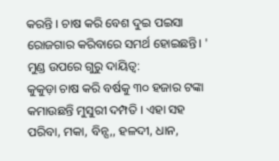କରନ୍ତି । ଚାଷ କରି ବେଶ ଦୁଇ ପଇସା ରୋଜଗାର କରିବାରେ ସମର୍ଥ ହୋଇଛନ୍ତି। '
ମୁଣ୍ଡ ଉପରେ ଗୁରୁ ଦାୟିତ୍ବ:
କୁକୁଡ଼ା ଚାଷ କରି ବର୍ଷକୁ ୩୦ ହଜାର ଟଙ୍କା କମାଉଛନ୍ତି ମୁସୁରୀ ଦମ୍ପତି । ଏହା ସହ ପରିବା, ମକା, ବିନ୍ସ,, ହଳଦୀ, ଧାନ,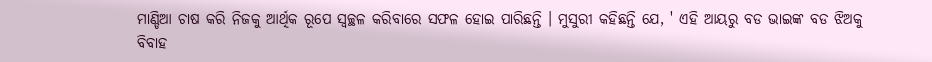ମାଣ୍ଡିଆ ଚାଷ କରି ନିଜକୁ ଆର୍ଥିକ ରୂପେ ସ୍ୱଚ୍ଛଳ କରିବାରେ ସଫଳ ହୋଇ ପାରିଛନ୍ତି । ମୁସୁରୀ କହିଛନ୍ତି ଯେ, ' ଏହି ଆୟରୁ ବଡ ଭାଇଙ୍କ ବଡ ଝିଅକୁ ବିବାହ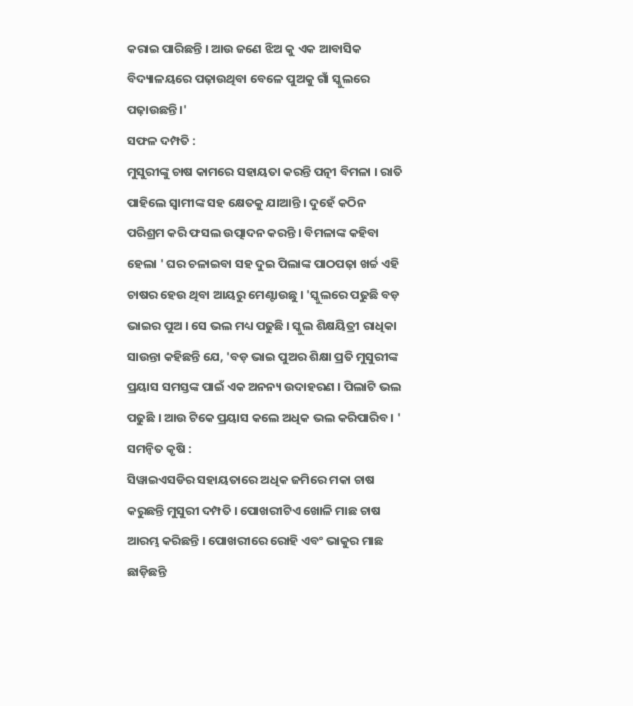କରାଇ ପାରିଛନ୍ତି । ଆଉ ଜଣେ ଝିଅ କୁ ଏକ ଆବାସିକ ବିଦ୍ୟାଳୟରେ ପଢ଼ାଉଥିବା ବେଳେ ପୁଅକୁ ଗାଁ ସ୍କୁଲରେ ପଢ଼ାଉଛନ୍ତି ।'
ସଫଳ ଦମ୍ପତି :
ମୁସୁରୀଙ୍କୁ ଚାଷ କାମରେ ସହାୟତା କରନ୍ତି ପତ୍ନୀ ବିମଳା । ରାତି ପାହିଲେ ସ୍ବାମୀଙ୍କ ସହ କ୍ଷେତକୁ ଯାଆନ୍ତି । ଦୁହେଁ କଠିନ ପରିଶ୍ରମ କରି ଫସଲ ଉତ୍ପାଦନ କରନ୍ତି । ବିମଳାଙ୍କ କହିବା ହେଲା ' ଘର ଚଳାଇବା ସହ ଦୁଇ ପିଲାଙ୍କ ପାଠପଢ଼ା ଖର୍ଚ୍ଚ ଏହି ଚାଷର ହେଉ ଥିବା ଆୟରୁ ମେଣ୍ଟାଉଛୁ । 'ସ୍କୁଲରେ ପଢୁଛି ବଡ଼ ଭାଇର ପୁଅ । ସେ ଭଲ ମଧ୍ୟ ପଢୁଛି । ସ୍କୁଲ ଶିକ୍ଷୟିତ୍ରୀ ରାଧିକା ସାଉନ୍ତା କହିଛନ୍ତି ଯେ, 'ବଡ଼ ଭାଇ ପୁଅର ଶିକ୍ଷା ପ୍ରତି ମୁସୁରୀଙ୍କ ପ୍ରୟାସ ସମସ୍ତଙ୍କ ପାଇଁ ଏକ ଅନନ୍ୟ ଉଦାହରଣ । ପିଲାଟି ଭଲ ପଢୁଛି । ଆଉ ଟିକେ ପ୍ରୟାସ କଲେ ଅଧିକ ଭଲ କରିପାରିବ । '
ସମନ୍ବିତ କୃଷି :
ସିୱାଇଏସଡିର ସହାୟତାରେ ଅଧିକ ଜମିରେ ମକା ଚାଷ କରୁଛନ୍ତି ମୁସୁରୀ ଦମ୍ପତି । ପୋଖରୀଟିଏ ଖୋଳି ମାଛ ଚାଷ ଆରମ୍ଭ କରିଛନ୍ତି । ପୋଖରୀରେ ରୋହି ଏବଂ ଭାକୁର ମାଛ ଛାଡ଼ିଛନ୍ତି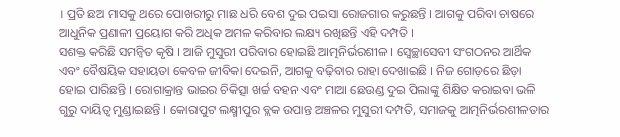। ପ୍ରତି ଛଅ ମାସକୁ ଥରେ ପୋଖରୀରୁ ମାଛ ଧରି ବେଶ ଦୁଇ ପଇସା ରୋଜଗାର କରୁଛନ୍ତି । ଆଗକୁ ପରିବା ଚାଷରେ ଆଧୁନିକ ପ୍ରଣାଳୀ ପ୍ରୟୋଗ କରି ଅଧିକ ଅମଳ କରିବାର ଲକ୍ଷ୍ୟ ରଖିଛନ୍ତି ଏହି ଦମ୍ପତି ।
ସଶକ୍ତ କରିଛି ସମନ୍ବିତ କୃଷି । ଆଜି ମୁସୁରୀ ପରିବାର ହୋଇଛି ଆତ୍ମନିର୍ଭରଶୀଳ । ସ୍ବେଚ୍ଛାସେବୀ ସଂଗଠନର ଆର୍ଥିକ ଏବଂ ବୈଷୟିକ ସହାୟତା କେବଳ ଜୀବିକା ଦେଇନି, ଆଗକୁ ବଢ଼ିବାର ରାହା ଦେଖାଇଛି । ନିଜ ଗୋଡ଼ରେ ଛିଡ଼ା ହୋଇ ପାରିଛନ୍ତି । ରୋଗାକ୍ରାନ୍ତ ଭାଇର ଚିକିତ୍ସା ଖର୍ଚ୍ଚ ବହନ ଏବଂ ମାଆ ଛେଉଣ୍ଡ ଦୁଇ ପିଲାଙ୍କୁ ଶିକ୍ଷିତ କରାଇବା ଭଳି ଗୁରୁ ଦାୟିତ୍ବ ମୁଣ୍ଡାଇଛନ୍ତି । କୋରାପୁଟ ଲକ୍ଷ୍ମୀପୁର ବ୍ଲକ ଉପାନ୍ତ ଅଞ୍ଚଳର ମୁସୁରୀ ଦମ୍ପତି, ସମାଜକୁ ଆତ୍ମନିର୍ଭରଶୀଳତାର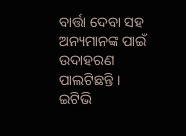ବାର୍ତ୍ତା ଦେବା ସହ ଅନ୍ୟମାନଙ୍କ ପାଇଁ ଉଦାହରଣ ପାଲଟିଛନ୍ତି ।
ଇଟିଭି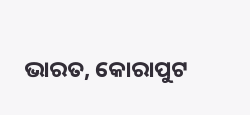ଭାରତ, କୋରାପୁଟ